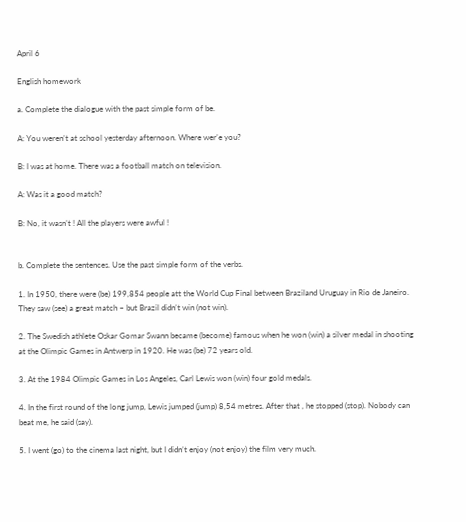April 6

English homework

a. Complete the dialogue with the past simple form of be.

A: You weren’t at school yesterday afternoon. Where wer’e you?

B: I was at home. There was a football match on television.

A: Was it a good match?

B: No, it wasn’t ! All the players were awful !


b. Complete the sentences. Use the past simple form of the verbs.

1. In 1950, there were (be) 199,854 people att the World Cup Final between Braziland Uruguay in Rio de Janeiro. They saw (see) a great match – but Brazil didn’t win (not win).

2. The Swedish athlete Oskar Gomar Swann became (become) famous when he won (win) a silver medal in shooting at the Olimpic Games in Antwerp in 1920. He was (be) 72 years old.

3. At the 1984 Olimpic Games in Los Angeles, Carl Lewis won (win) four gold medals.

4. In the first round of the long jump, Lewis jumped (jump) 8,54 metres. After that , he stopped (stop). Nobody can beat me, he said (say).

5. I went (go) to the cinema last night, but I didn’t enjoy (not enjoy) the film very much.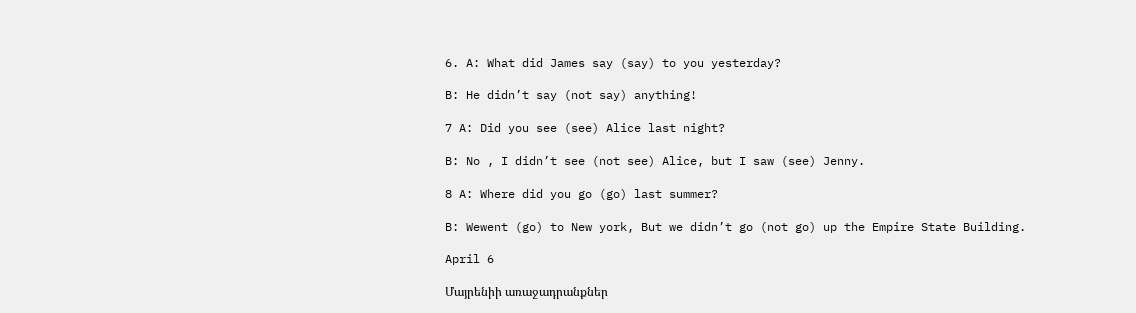6. A: What did James say (say) to you yesterday?

B: He didn’t say (not say) anything!

7 A: Did you see (see) Alice last night?

B: No , I didn’t see (not see) Alice, but I saw (see) Jenny.

8 A: Where did you go (go) last summer?

B: Wewent (go) to New york, But we didn’t go (not go) up the Empire State Building.

April 6

Մայրենիի առաջադրանքներ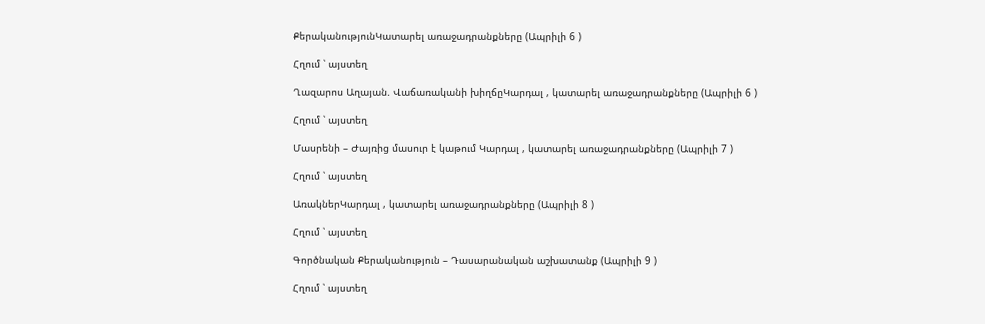ՔերականությունԿատարել առաջադրանքները (Ապրիլի 6 )

Հղում ՝ այստեղ

Ղազարոս Աղայան. Վաճառականի խիղճըԿարդալ , կատարել առաջադրանքները (Ապրիլի 6 )

Հղում ՝ այստեղ

Մասրենի – Ժայռից մասուր է կաթում Կարդալ , կատարել առաջադրանքները (Ապրիլի 7 )

Հղում ՝ այստեղ

ԱռակներԿարդալ , կատարել առաջադրանքները (Ապրիլի 8 )

Հղում ՝ այստեղ

Գործնական Քերականություն – Դասարանական աշխատանք (Ապրիլի 9 )

Հղում ՝ այստեղ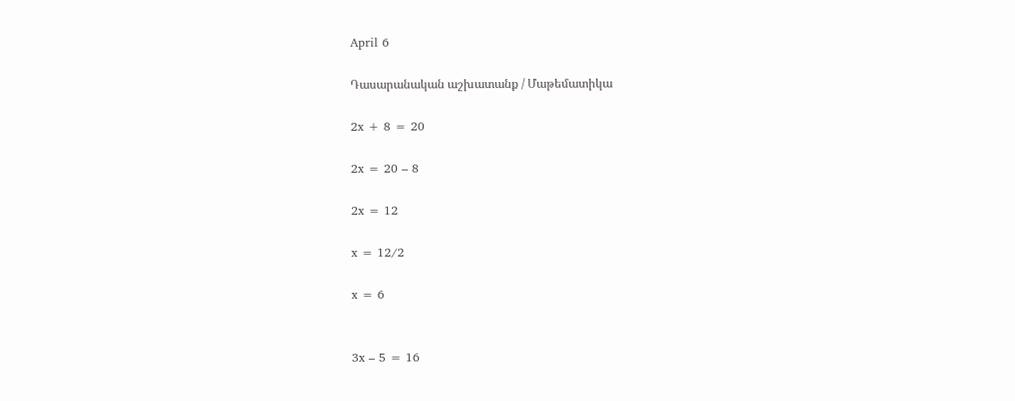April 6

Դասարանական աշխատանք / Մաթեմատիկա

2x + 8 = 20

2x = 20 – 8

2x = 12

x = 12/2

x = 6


3x – 5 = 16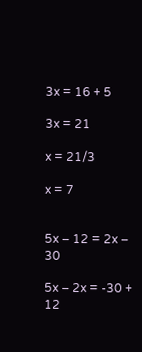3x = 16 + 5

3x = 21

x = 21/3

x = 7


5x – 12 = 2x – 30

5x – 2x = -30 + 12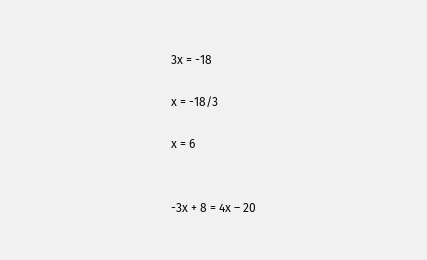3x = -18

x = -18/3

x = 6


-3x + 8 = 4x – 20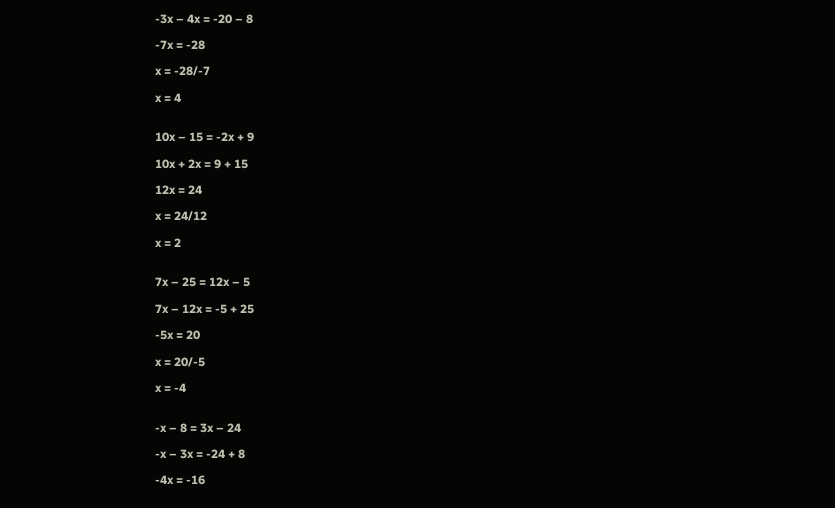-3x – 4x = -20 – 8

-7x = -28

x = -28/-7

x = 4


10x – 15 = -2x + 9

10x + 2x = 9 + 15

12x = 24

x = 24/12

x = 2


7x – 25 = 12x – 5

7x – 12x = -5 + 25

-5x = 20

x = 20/-5

x = -4


-x – 8 = 3x – 24

-x – 3x = -24 + 8

-4x = -16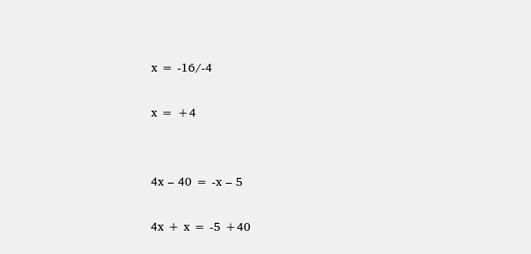x = -16/-4

x = +4


4x – 40 = -x – 5

4x + x = -5 +40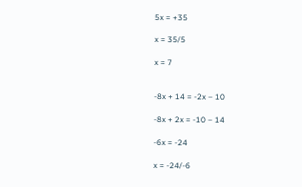5x = +35

x = 35/5

x = 7


-8x + 14 = -2x – 10

-8x + 2x = -10 – 14

-6x = -24

x = -24/-6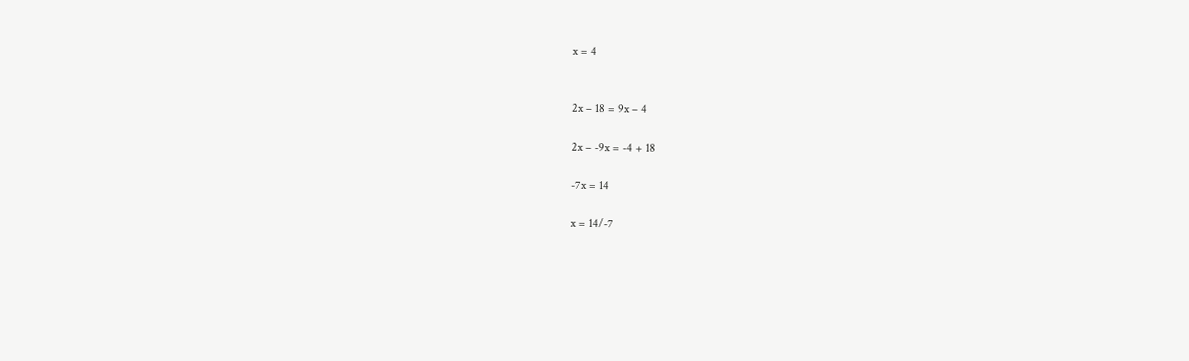x = 4


2x – 18 = 9x – 4

2x – -9x = -4 + 18

-7x = 14

x = 14/-7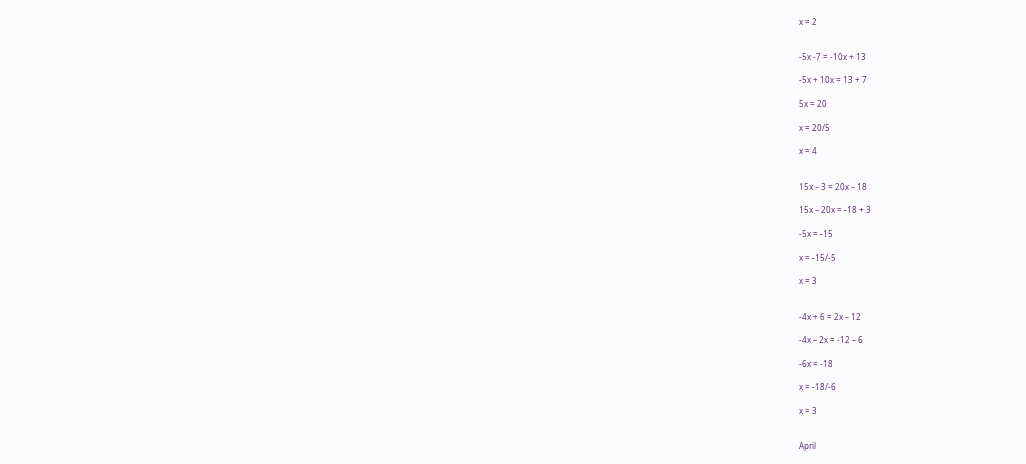x = 2


-5x -7 = -10x + 13

-5x + 10x = 13 + 7

5x = 20

x = 20/5

x = 4


15x – 3 = 20x – 18

15x – 20x = -18 + 3

-5x = -15

x = -15/-5

x = 3


-4x + 6 = 2x – 12

-4x – 2x = -12 – 6

-6x = -18

x = -18/-6

x = 3


April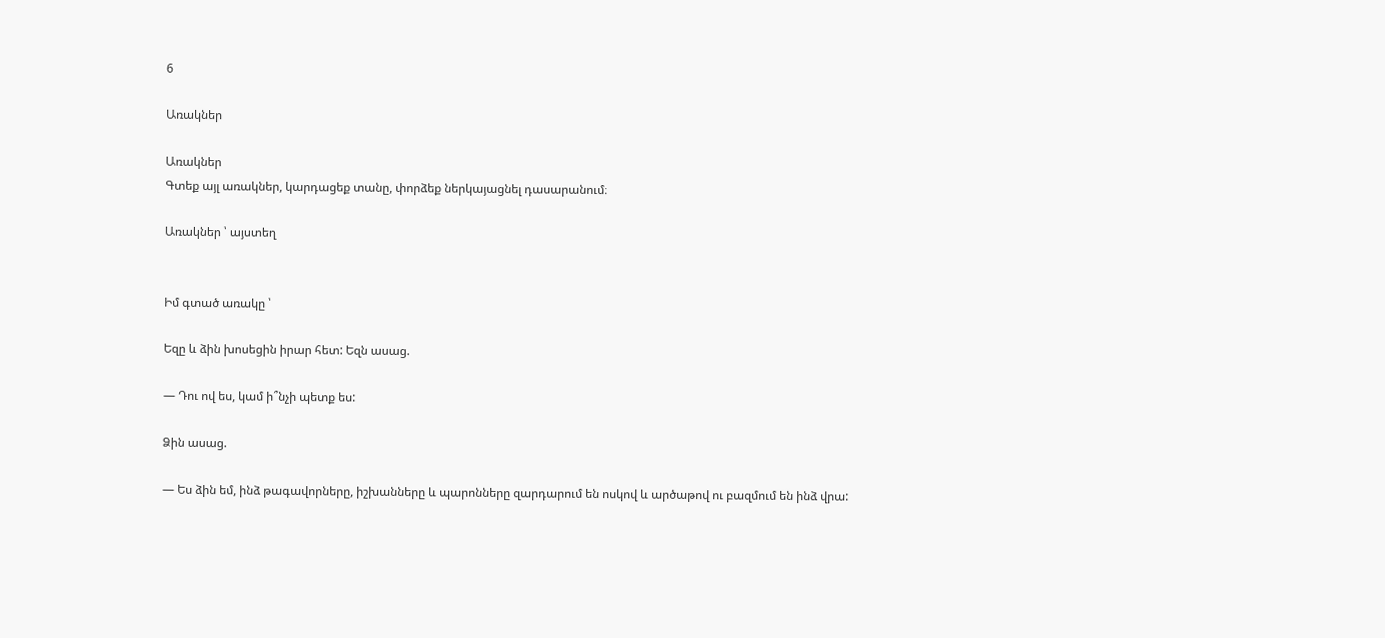6

Առակներ

Առակներ
Գտեք այլ առակներ, կարդացեք տանը, փորձեք ներկայացնել դասարանում։

Առակներ ՝ այստեղ


Իմ գտած առակը ՝

Եզը և ձին խոսեցին իրար հետ: Եզն ասաց.

— Դու ով ես, կամ ի՞նչի պետք ես:

Ձին ասաց.

— Ես ձին եմ, ինձ թագավորները, իշխանները և պարոնները զարդարում են ոսկով և արծաթով ու բազմում են ինձ վրա: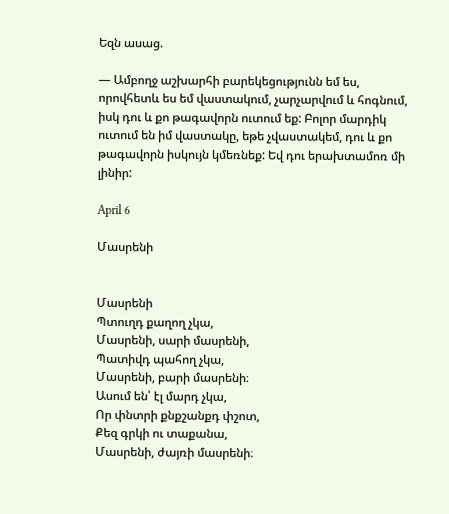Եզն ասաց.

— Ամբողջ աշխարհի բարեկեցությունն եմ ես, որովհետև ես եմ վաստակում, չարչարվում և հոգնում, իսկ դու և քո թագավորն ուտում եք: Բոլոր մարդիկ ուտում են իմ վաստակը, եթե չվաստակեմ, դու և քո թագավորն իսկույն կմեռնեք: Եվ դու երախտամոռ մի լինիր:

April 6

Մասրենի


Մասրենի
Պտուղդ քաղող չկա,
Մասրենի, սարի մասրենի,
Պատիվդ պահող չկա,
Մասրենի, բարի մասրենի։
Ասում են՝ էլ մարդ չկա,
Որ փնտրի քնքշանքդ փշոտ,
Քեզ գրկի ու տաքանա,
Մասրենի, ժայռի մասրենի։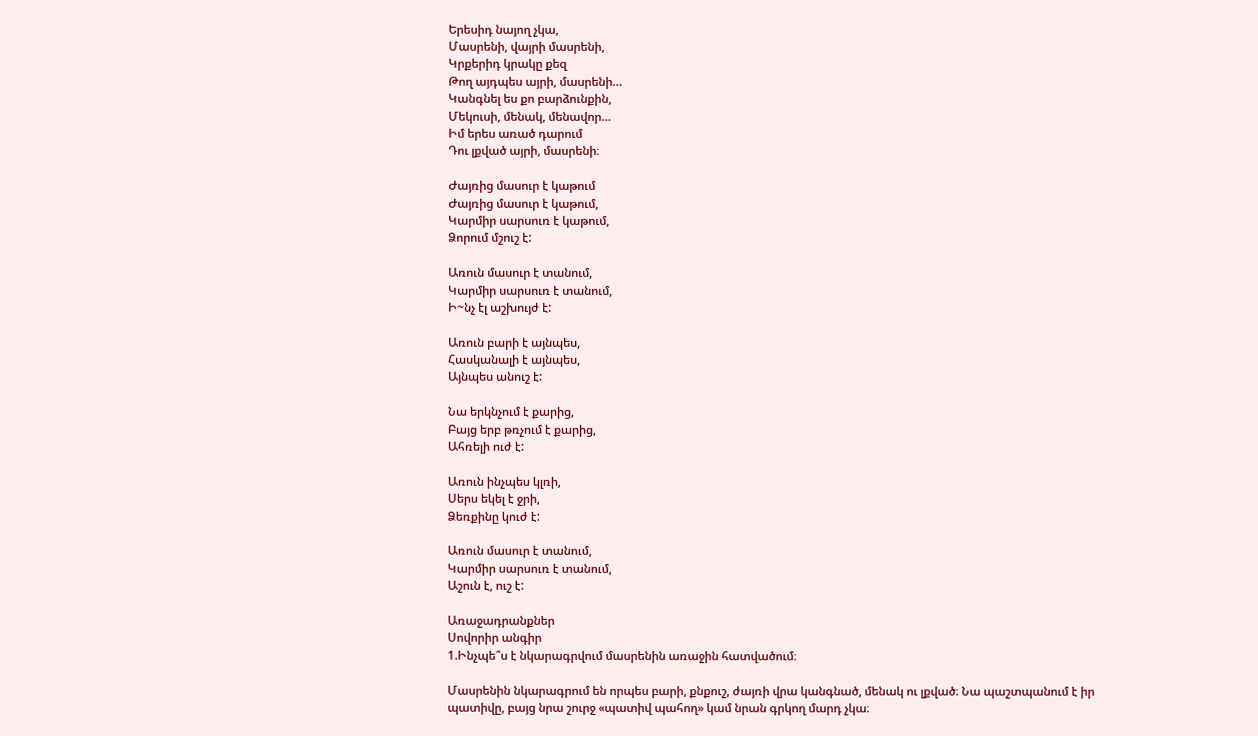Երեսիդ նայող չկա,
Մասրենի, վայրի մասրենի,
Կրքերիդ կրակը քեզ
Թող այդպես այրի, մասրենի…
Կանգնել ես քո բարձունքին,
Մեկուսի, մենակ, մենավոր…
Իմ երես առած դարում
Դու լքված այրի, մասրենի։

Ժայռից մասուր է կաթում
Ժայռից մասուր է կաթում,
Կարմիր սարսուռ է կաթում,
Ձորում մշուշ է:

Առուն մասուր է տանում,
Կարմիր սարսուռ է տանում,
Ի~նչ էլ աշխույժ է:

Առուն բարի է այնպես,
Հասկանալի է այնպես,
Այնպես անուշ է:

Նա երկնչում է քարից,
Բայց երբ թռչում է քարից,
Ահռելի ուժ է:

Առուն ինչպես կլռի,
Սերս եկել է ջրի,
Ձեռքինը կուժ է:

Առուն մասուր է տանում,
Կարմիր սարսուռ է տանում,
Աշուն է, ուշ է:

Առաջադրանքներ
Սովորիր անգիր
1.Ինչպե՞ս է նկարագրվում մասրենին առաջին հատվածում։

Մասրենին նկարագրում են որպես բարի, քնքուշ, ժայռի վրա կանգնած, մենակ ու լքված։ Նա պաշտպանում է իր պատիվը, բայց նրա շուրջ «պատիվ պահող» կամ նրան գրկող մարդ չկա։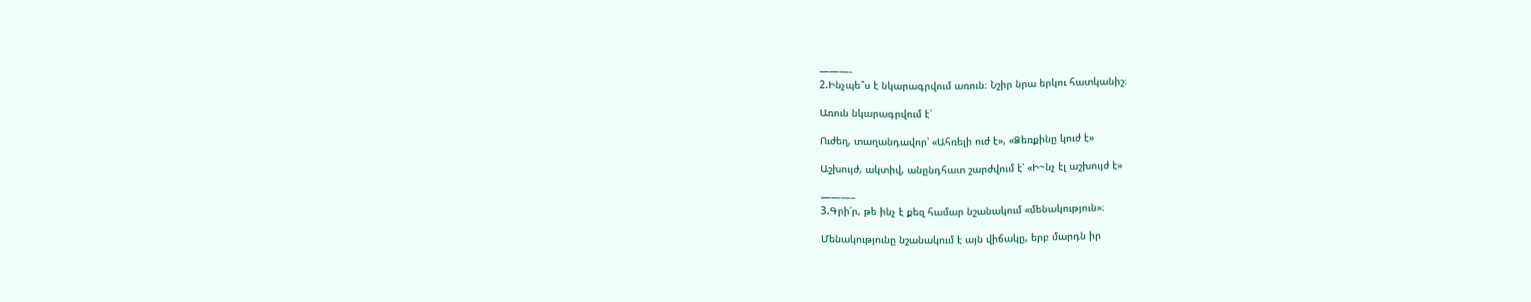———-
2.Ինչպե՞ս է նկարագրվում առուն։ Նշիր նրա երկու հատկանիշ։

Առուն նկարագրվում է՝

Ուժեղ, տաղանդավոր՝ «Ահռելի ուժ է», «Ձեռքինը կուժ է»

Աշխույժ, ակտիվ, անընդհատ շարժվում է՝ «Ի~նչ էլ աշխույժ է»

———–
3.Գրի՛ր, թե ինչ է քեզ համար նշանակում «մենակություն»։

Մենակությունը նշանակում է այն վիճակը, երբ մարդն իր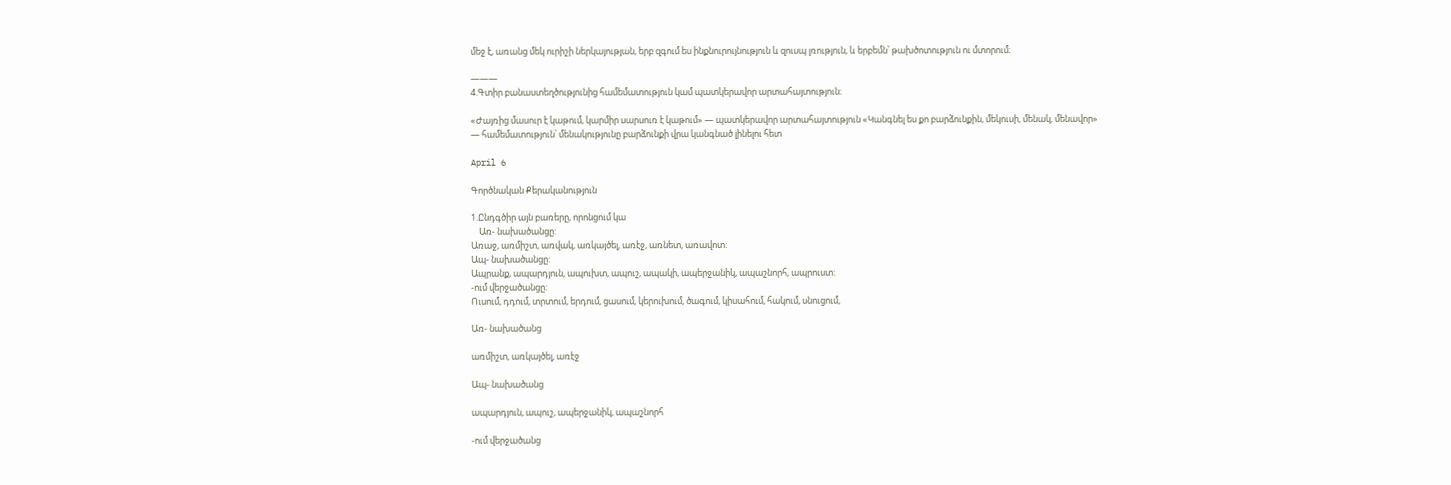մեջ է, առանց մեկ ուրիշի ներկայության, երբ զգում ես ինքնուրույնություն և զուսպ լռություն, և երբեմն՝ թախծոտություն ու մտորում։

———
4.Գտիր բանաստեղծությունից համեմատություն կամ պատկերավոր արտահայտություն։

«Ժայռից մասուր է կաթում, կարմիր սարսուռ է կաթում» — պատկերավոր արտահայտություն «Կանգնել ես քո բարձունքին, մեկուսի, մենակ, մենավոր» — համեմատություն՝ մենակությունը բարձունքի վրա կանգնած լինելու հետ

April 6

Գործնական Քերականություն

1.Ընդգծիր այն բառերը, որոնցում կա
    Առ- նախածանցը:
Առաջ, առմիշտ, առվակ, առկայծել, առէջ, առնետ, առավոտ:
Ապ- նախածանցը:
Ապրանք, ապարդյուն, ապուխտ, ապուշ, ապակի, ապերջանիկ, ապաշնորհ, ապրուստ:
-ում վերջածանցը:
Ուսում, դդում, տրտում, երդում, ցասում, կերուխում, ծագում, կիսահում, հակում, սնուցում,

Առ- նախածանց

առմիշտ, առկայծել, առէջ

Ապ- նախածանց

ապարդյուն, ապուշ, ապերջանիկ, ապաշնորհ

-ում վերջածանց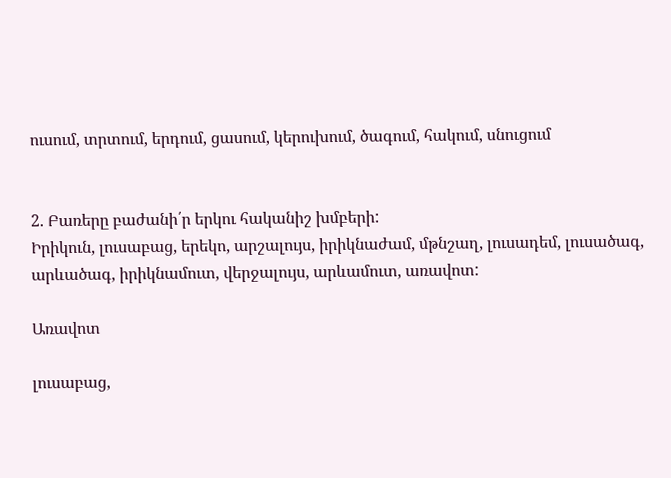ուսում, տրտում, երդում, ցասում, կերուխում, ծագում, հակում, սնուցում


2. Բառերը բաժանի՛ր երկու հականիշ խմբերի:
Իրիկուն, լուսաբաց, երեկո, արշալույս, իրիկնաժամ, մթնշաղ, լուսադեմ, լուսածագ, արևածագ, իրիկնամուտ, վերջալույս, արևամուտ, առավոտ:

Առավոտ

լուսաբաց,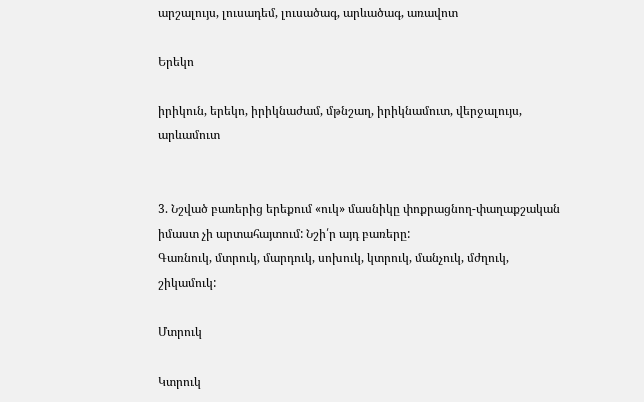արշալույս, լուսադեմ, լուսածագ, արևածագ, առավոտ

Երեկո

իրիկուն, երեկո, իրիկնաժամ, մթնշաղ, իրիկնամուտ, վերջալույս, արևամուտ


3. Նշված բառերից երեքում «ուկ» մասնիկը փոքրացնող-փաղաքշական իմաստ չի արտահայտում: Նշի՛ր այդ բառերը:
Գառնուկ, մտրուկ, մարդուկ, սոխուկ, կտրուկ, մանչուկ, մժղուկ, շիկամուկ:

Մտրուկ

Կտրուկ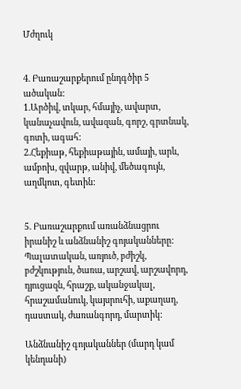Մժղուկ


4. Բառաշարքերում ընդգծիր 5 ածական:
1.Արծիվ, տկար, հմայիչ, ավարտ, կանաչավուն, ավազան, գորշ, գրտնակ, գոտի, ագահ:
2.Հեքիաթ, հեքիաթային, ամայի, արև, ամբոխ, զվարթ, անիվ, մեծագույն, աղմկոտ, գետին:


5. Բառաշարքում առանձնացրու իրանիշ և անձնանիշ գոյականները:
Պալատական, առյուծ, բժիշկ, բժշկություն, ծառա, արշավ, արշավորդ, դյուցազն, հրաշք, ականջակալ, հրաշամանուկ, կայսրուհի, աքաղաղ, դաստակ, ժառանգորդ, մարտիկ:

Անձնանիշ գոյականներ (մարդ կամ կենդանի)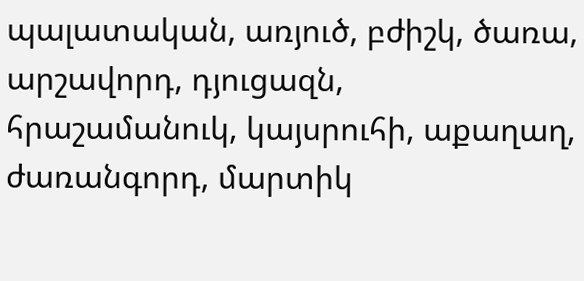պալատական, առյուծ, բժիշկ, ծառա, արշավորդ, դյուցազն, հրաշամանուկ, կայսրուհի, աքաղաղ, ժառանգորդ, մարտիկ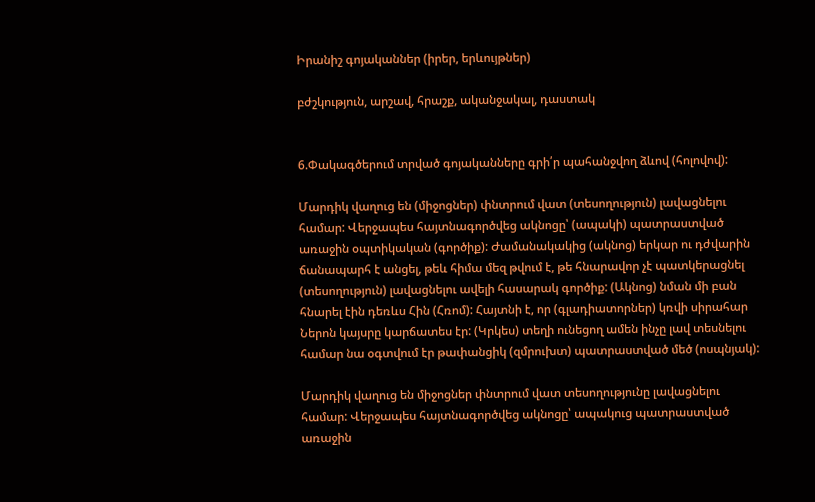Իրանիշ գոյականներ (իրեր, երևույթներ)

բժշկություն, արշավ, հրաշք, ականջակալ, դաստակ


6.Փակագծերում տրված գոյականները գրի՛ր պահանջվող ձևով (հոլովով):

Մարդիկ վաղուց են (միջոցներ) փնտրում վատ (տեսողություն) լավացնելու համար: Վերջապես հայտնագործվեց ակնոցը՝ (ապակի) պատրաստված առաջին օպտիկական (գործիք): Ժամանակակից (ակնոց) երկար ու դժվարին ճանապարհ է անցել, թեև հիմա մեզ թվում է, թե հնարավոր չէ պատկերացնել (տեսողություն) լավացնելու ավելի հասարակ գործիք: (Ակնոց) նման մի բան հնարել էին դեռևս Հին (Հռոմ): Հայտնի է, որ (գլադիատորներ) կռվի սիրահար Ներոն կայսրը կարճատես էր: (Կրկես) տեղի ունեցող ամեն ինչը լավ տեսնելու համար նա օգտվում էր թափանցիկ (զմրուխտ) պատրաստված մեծ (ոսպնյակ):

Մարդիկ վաղուց են միջոցներ փնտրում վատ տեսողությունը լավացնելու համար: Վերջապես հայտնագործվեց ակնոցը՝ ապակուց պատրաստված առաջին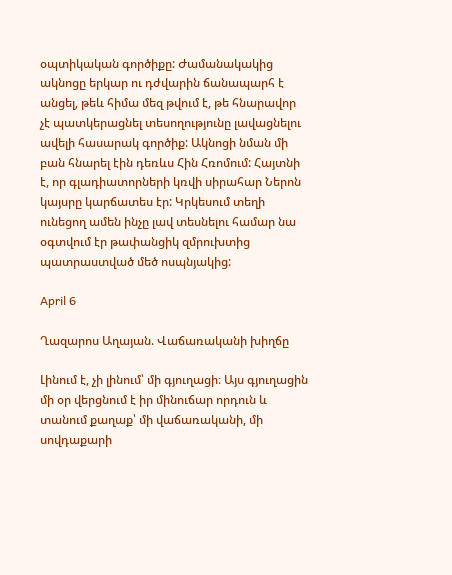օպտիկական գործիքը: Ժամանակակից ակնոցը երկար ու դժվարին ճանապարհ է անցել, թեև հիմա մեզ թվում է, թե հնարավոր չէ պատկերացնել տեսողությունը լավացնելու ավելի հասարակ գործիք: Ակնոցի նման մի բան հնարել էին դեռևս Հին Հռոմում: Հայտնի է, որ գլադիատորների կռվի սիրահար Ներոն կայսրը կարճատես էր: Կրկեսում տեղի ունեցող ամեն ինչը լավ տեսնելու համար նա օգտվում էր թափանցիկ զմրուխտից պատրաստված մեծ ոսպնյակից:

April 6

Ղազարոս Աղայան. Վաճառականի խիղճը

Լինում է, չի լինում՝ մի գյուղացի։ Այս գյուղացին մի օր վերցնում է իր մինուճար որդուն և տանում քաղաք՝ մի վաճառականի, մի սովդաքարի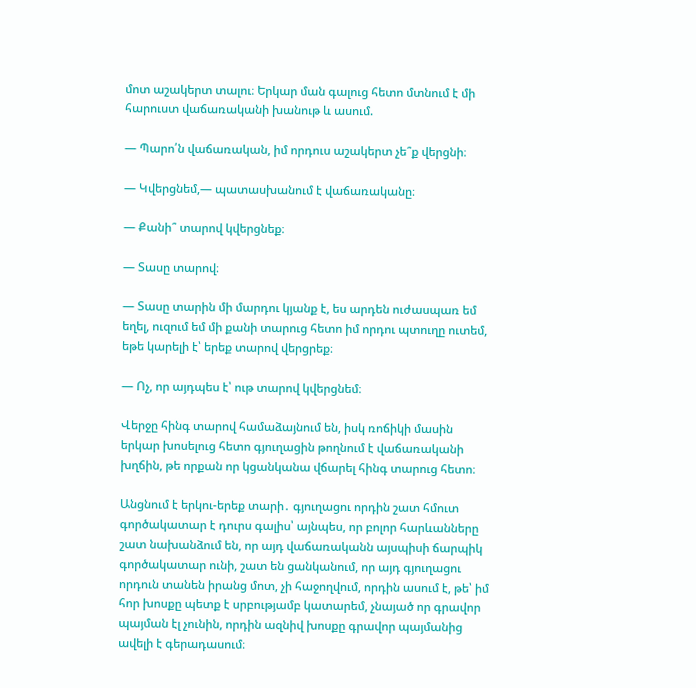մոտ աշակերտ տալու։ Երկար ման գալուց հետո մտնում է մի հարուստ վաճառականի խանութ և ասում.

― Պարո՛ն վաճառական, իմ որդուս աշակերտ չե՞ք վերցնի։

― Կվերցնեմ,― պատասխանում է վաճառականը։

― Քանի՞ տարով կվերցնեք։

― Տասը տարով։

― Տասը տարին մի մարդու կյանք է, ես արդեն ուժասպառ եմ եղել, ուզում եմ մի քանի տարուց հետո իմ որդու պտուղը ուտեմ, եթե կարելի է՝ երեք տարով վերցրեք։

― Ոչ, որ այդպես է՝ ութ տարով կվերցնեմ։

Վերջը հինգ տարով համաձայնում են, իսկ ռոճիկի մասին երկար խոսելուց հետո գյուղացին թողնում է վաճառականի խղճին, թե որքան որ կցանկանա վճարել հինգ տարուց հետո։

Անցնում է երկու-երեք տարի․ գյուղացու որդին շատ հմուտ գործակատար է դուրս գալիս՝ այնպես, որ բոլոր հարևանները շատ նախանձում են, որ այդ վաճառականն այսպիսի ճարպիկ գործակատար ունի, շատ են ցանկանում, որ այդ գյուղացու որդուն տանեն իրանց մոտ, չի հաջողվում, որդին ասում է, թե՝ իմ հոր խոսքը պետք է սրբությամբ կատարեմ, չնայած որ գրավոր պայման էլ չունին, որդին ազնիվ խոսքը գրավոր պայմանից ավելի է գերադասում։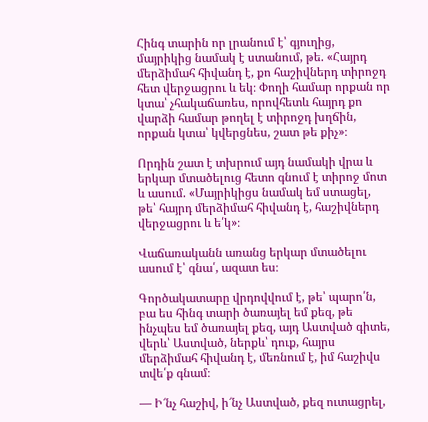Հինգ տարին որ լրանում է՝ գյուղից, մայրիկից նամակ է ստանում, թե. «Հայրդ մերձիմահ հիվանդ է, քո հաշիվներդ տիրոջդ հետ վերջացրու և եկ։ Փողի համար որքան որ կտա՝ չհակաճառես, որովհետև հայրդ քո վարձի համար թողել է տիրոջդ խղճին, որքան կտա՝ կվերցնես, շատ թե քիչ»։

Որդին շատ է տխրում այդ նամակի վրա և երկար մտածելուց հետո գնում է տիրոջ մոտ և ասում. «Մայրիկիցս նամակ եմ ստացել, թե՝ հայրդ մերձիմահ հիվանդ է, հաշիվներդ վերջացրու և ե՛կ»։

Վաճառականն առանց երկար մտածելու ասում է՝ գնա՛, ազատ ես։

Գործակատարը վրդովվում է, թե՝ պարո՛ն, բա ես հինգ տարի ծառայել եմ քեզ, թե ինչպես եմ ծառայել քեզ, այդ Աստված գիտե, վերև՝ Աստված, ներքև՝ դուք, հայրս մերձիմահ հիվանդ է, մեռնում է, իմ հաշիվս տվե՛ք գնամ։

— Ի՜նչ հաշիվ, ի՜նչ Աստված, քեզ ուտացրել,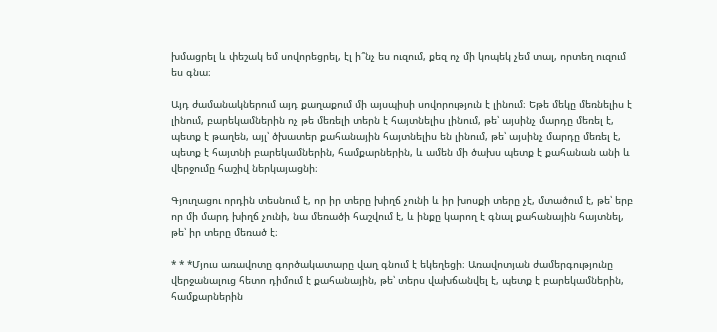խմացրել և փեշակ եմ սովորեցրել, էլ ի՞նչ ես ուզում, քեզ ոչ մի կոպեկ չեմ տալ, որտեղ ուզում ես գնա։

Այդ ժամանակներում այդ քաղաքում մի այսպիսի սովորություն է լինում։ Եթե մեկը մեռնելիս է լինում, բարեկամներին ոչ թե մեռելի տերն է հայտնելիս լինում, թե՝ այսինչ մարդը մեռել է, պետք է թաղեն, այլ՝ ծխատեր քահանային հայտնելիս են լինում, թե՝ այսինչ մարդը մեռել է, պետք է հայտնի բարեկամներին, համքարներին, և ամեն մի ծախս պետք է քահանան անի և վերջումը հաշիվ ներկայացնի։

Գյուղացու որդին տեսնում է, որ իր տերը խիղճ չունի և իր խոսքի տերը չէ, մտածում է, թե՝ երբ որ մի մարդ խիղճ չունի, նա մեռածի հաշվում է, և ինքը կարող է գնալ քահանային հայտնել, թե՝ իր տերը մեռած է։

* * *Մյուս առավոտը գործակատարը վաղ գնում է եկեղեցի։ Առավոտյան ժամերգությունը վերջանալուց հետո դիմում է քահանային, թե՝ տերս վախճանվել է, պետք է բարեկամներին, համքարներին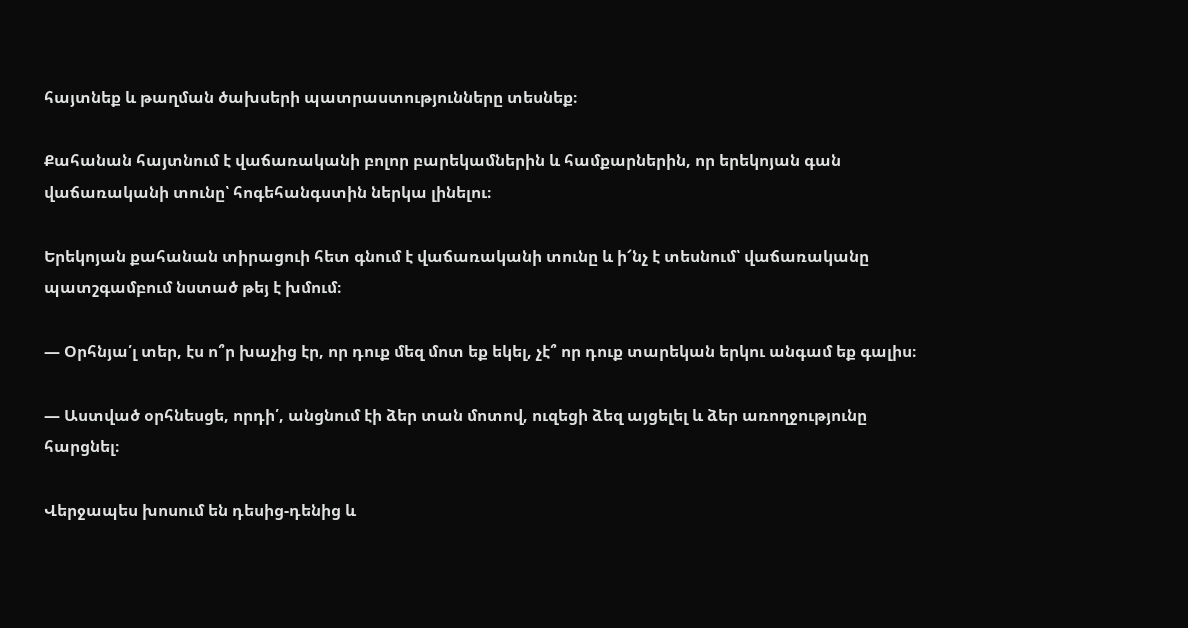հայտնեք և թաղման ծախսերի պատրաստությունները տեսնեք։

Քահանան հայտնում է վաճառականի բոլոր բարեկամներին և համքարներին, որ երեկոյան գան վաճառականի տունը՝ հոգեհանգստին ներկա լինելու։

Երեկոյան քահանան տիրացուի հետ գնում է վաճառականի տունը և ի՜նչ է տեսնում՝ վաճառականը պատշգամբում նստած թեյ է խմում։

— Օրհնյա՛լ տեր, էս ո՞ր խաչից էր, որ դուք մեզ մոտ եք եկել, չէ՞ որ դուք տարեկան երկու անգամ եք գալիս։

— Աստված օրհնեսցե, որդի՛, անցնում էի ձեր տան մոտով, ուզեցի ձեզ այցելել և ձեր առողջությունը հարցնել։

Վերջապես խոսում են դեսից-դենից և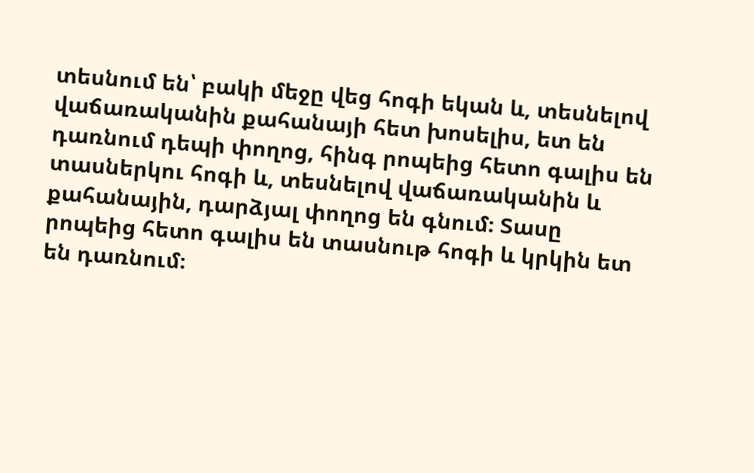տեսնում են՝ բակի մեջը վեց հոգի եկան և, տեսնելով վաճառականին քահանայի հետ խոսելիս, ետ են դառնում դեպի փողոց, հինգ րոպեից հետո գալիս են տասներկու հոգի և, տեսնելով վաճառականին և քահանային, դարձյալ փողոց են գնում։ Տասը րոպեից հետո գալիս են տասնութ հոգի և կրկին ետ են դառնում։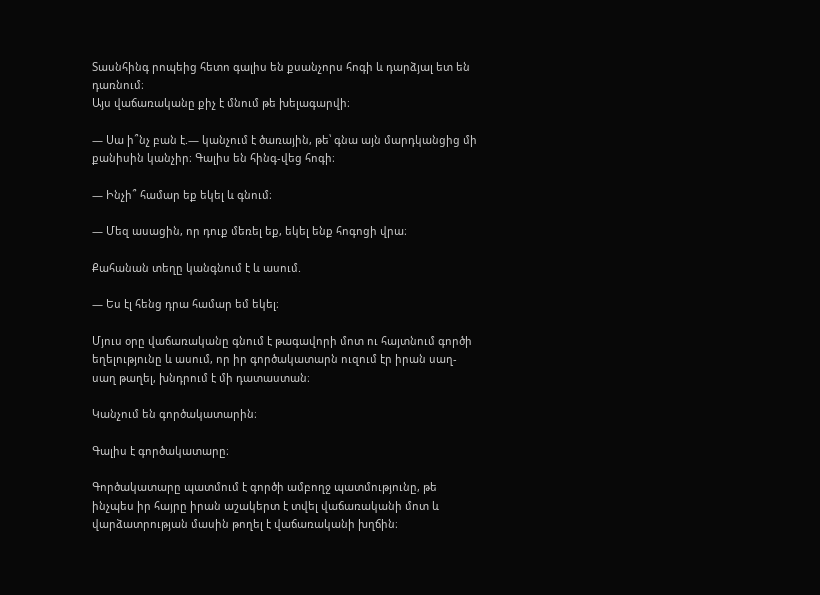Տասնհինգ րոպեից հետո գալիս են քսանչորս հոգի և դարձյալ ետ են դառնում։
Այս վաճառականը քիչ է մնում թե խելագարվի։

― Սա ի՞նչ բան է.― կանչում է ծառային, թե՝ գնա այն մարդկանցից մի քանիսին կանչիր։ Գալիս են հինգ-վեց հոգի։

― Ինչի՞ համար եք եկել և գնում։

― Մեզ ասացին, որ դուք մեռել եք, եկել ենք հոգոցի վրա։

Քահանան տեղը կանգնում է և ասում.

― Ես էլ հենց դրա համար եմ եկել։

Մյուս օրը վաճառականը գնում է թագավորի մոտ ու հայտնում գործի եղելությունը և ասում, որ իր գործակատարն ուզում էր իրան սաղ-սաղ թաղել, խնդրում է մի դատաստան։

Կանչում են գործակատարին։

Գալիս է գործակատարը։

Գործակատարը պատմում է գործի ամբողջ պատմությունը, թե ինչպես իր հայրը իրան աշակերտ է տվել վաճառականի մոտ և վարձատրության մասին թողել է վաճառականի խղճին։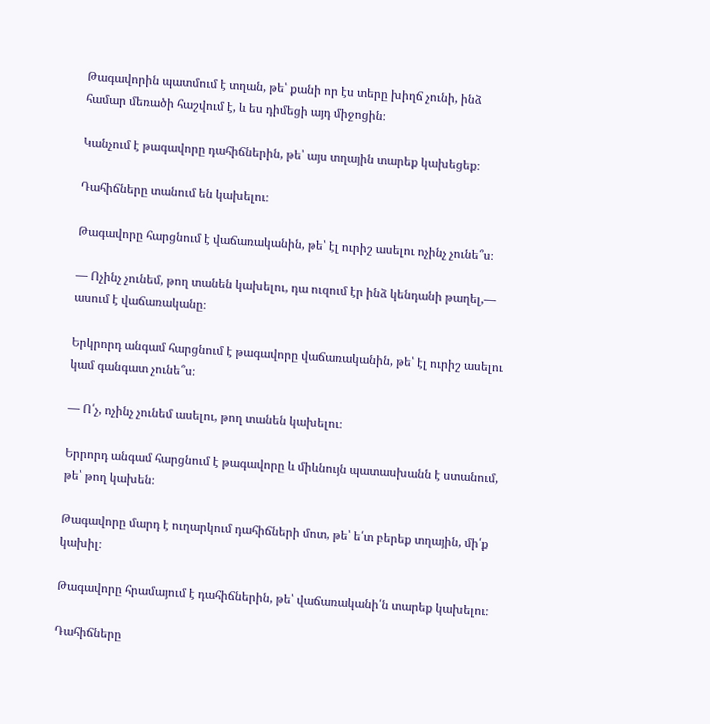Թագավորին պատմում է տղան, թե՝ քանի որ էս տերը խիղճ չունի, ինձ համար մեռածի հաշվում է, և ես դիմեցի այդ միջոցին։

Կանչում է թագավորը դահիճներին, թե՝ այս տղային տարեք կախեցեք։

Դահիճները տանում են կախելու։

Թագավորը հարցնում է վաճառականին, թե՝ էլ ուրիշ ասելու ոչինչ չունե՞ս։

― Ոչինչ չունեմ, թող տանեն կախելու, դա ուզում էր ինձ կենդանի թաղել,― ասում է վաճառականը։

Երկրորդ անգամ հարցնում է թագավորը վաճառականին, թե՝ էլ ուրիշ ասելու կամ գանգատ չունե՞ս։

― Ո՛չ, ոչինչ չունեմ ասելու, թող տանեն կախելու։

Երրորդ անգամ հարցնում է թագավորը և միևնույն պատասխանն է ստանում, թե՝ թող կախեն։

Թագավորը մարդ է ուղարկում դահիճների մոտ, թե՝ ե՛տ բերեք տղային, մի՛ք կախիլ։

Թագավորը հրամայում է դահիճներին, թե՝ վաճառականի՛ն տարեք կախելու։

Դահիճները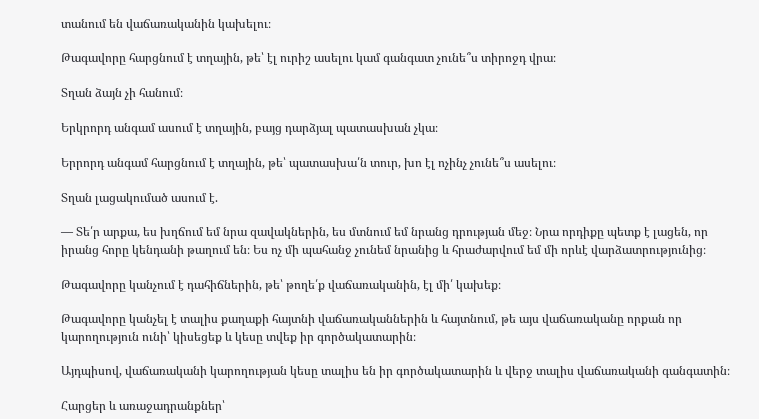տանում են վաճառականին կախելու։

Թագավորը հարցնում է տղային, թե՝ էլ ուրիշ ասելու կամ գանգատ չունե՞ս տիրոջդ վրա։

Տղան ձայն չի հանում։

Երկրորդ անգամ ասում է տղային, բայց դարձյալ պատասխան չկա։

Երրորդ անգամ հարցնում է տղային, թե՝ պատասխա՛ն տուր, խո էլ ոչինչ չունե՞ս ասելու։

Տղան լացակումած ասում է.

― Տե՛ր արքա, ես խղճում եմ նրա զավակներին, ես մտնում եմ նրանց դրության մեջ։ Նրա որդիքը պետք է լացեն, որ իրանց հորը կենդանի թաղում են։ Ես ոչ մի պահանջ չունեմ նրանից և հրաժարվում եմ մի որևէ վարձատրությունից։

Թագավորը կանչում է դահիճներին, թե՝ թողե՛ք վաճառականին, էլ մի՛ կախեք։

Թագավորը կանչել է տալիս քաղաքի հայտնի վաճառականներին և հայտնում, թե այս վաճառականը որքան որ կարողություն ունի՝ կիսեցեք և կեսը տվեք իր գործակատարին։

Այդպիսով, վաճառականի կարողության կեսը տալիս են իր գործակատարին և վերջ տալիս վաճառականի գանգատին։

Հարցեր և առաջադրանքներ՝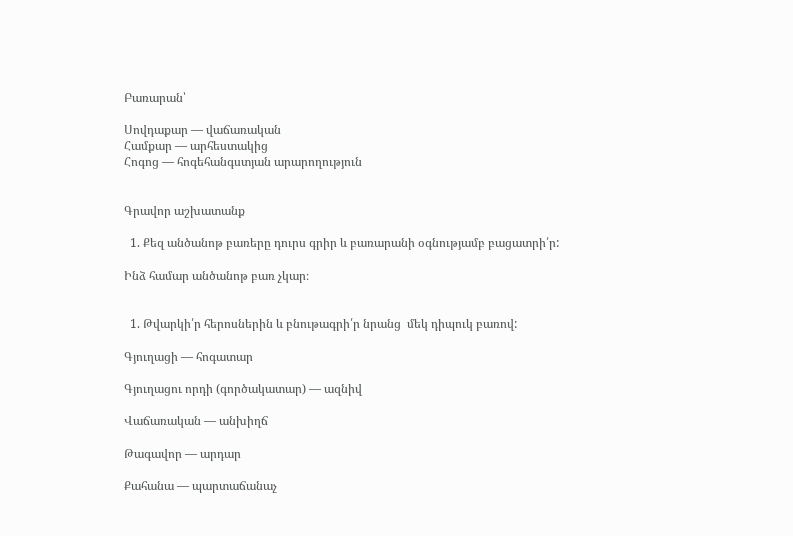Բառարան՝

Սովդաքար — վաճառական
Համքար — արհեստակից
Հոգոց — հոգեհանգստյան արարողություն


Գրավոր աշխատանք

  1. Քեզ անծանոթ բառերը դուրս գրիր և բառարանի օգնությամբ բացատրի՛ր:

Ինձ համար անծանոթ բառ չկար։


  1. Թվարկի՛ր հերոսներին և բնութագրի՛ր նրանց  մեկ դիպուկ բառով:

Գյուղացի — հոգատար

Գյուղացու որդի (գործակատար) — ազնիվ

Վաճառական — անխիղճ

Թագավոր — արդար

Քահանա — պարտաճանաչ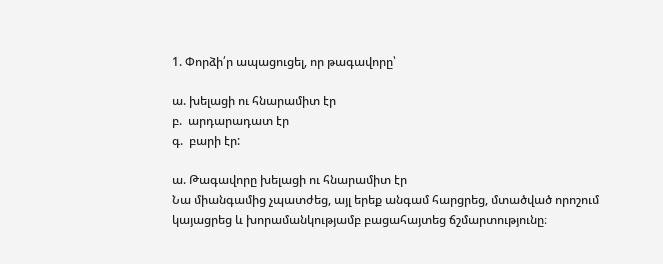1. Փորձի՛ր ապացուցել, որ թագավորը՝

ա. խելացի ու հնարամիտ էր
բ.  արդարադատ էր
գ.  բարի էր:

ա. Թագավորը խելացի ու հնարամիտ էր
Նա միանգամից չպատժեց, այլ երեք անգամ հարցրեց, մտածված որոշում կայացրեց և խորամանկությամբ բացահայտեց ճշմարտությունը։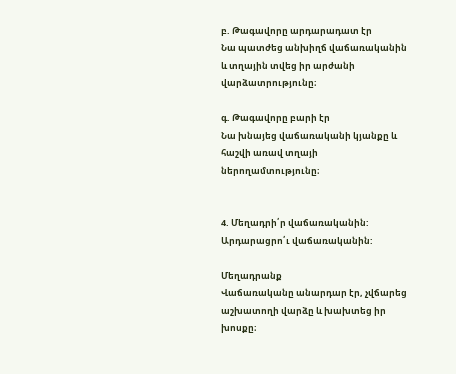բ. Թագավորը արդարադատ էր
Նա պատժեց անխիղճ վաճառականին և տղային տվեց իր արժանի վարձատրությունը։

գ. Թագավորը բարի էր
Նա խնայեց վաճառականի կյանքը և հաշվի առավ տղայի ներողամտությունը։


4. Մեղադրի՛ր վաճառականին:
Արդարացրո՛ւ վաճառականին:

Մեղադրանք
Վաճառականը անարդար էր, չվճարեց աշխատողի վարձը և խախտեց իր խոսքը։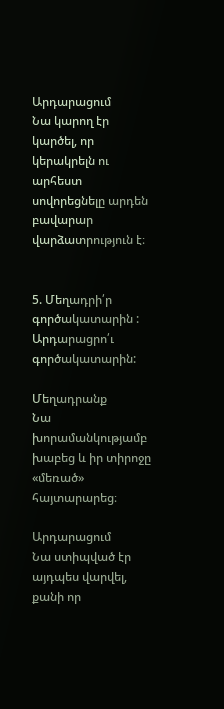Արդարացում
Նա կարող էր կարծել, որ կերակրելն ու արհեստ սովորեցնելը արդեն բավարար վարձատրություն է։


5. Մեղադրի՛ր գործակատարին :
Արդարացրո՛ւ գործակատարին:

Մեղադրանք
Նա խորամանկությամբ խաբեց և իր տիրոջը «մեռած» հայտարարեց։

Արդարացում
Նա ստիպված էր այդպես վարվել, քանի որ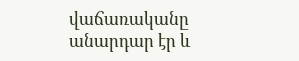վաճառականը անարդար էր և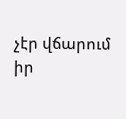չէր վճարում իր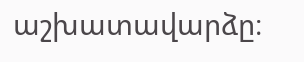աշխատավարձը։